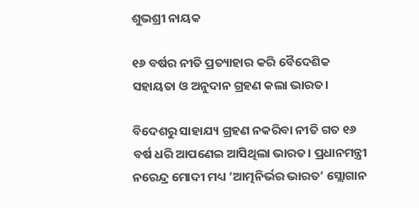ଶୁଭଶ୍ରୀ ନାୟକ

୧୬ ବର୍ଷର ନୀତି ପ୍ରତ୍ୟାହାର କରି ବୈଦେଶିକ ସହାୟତା ଓ ଅନୁଦାନ ଗ୍ରହଣ କଲା ଭାରତ।

ବିଦେଶରୁ ସାହାଯ୍ୟ ଗ୍ରହଣ ନକରିବା ନୀତି ଗତ ୧୬ ବର୍ଷ ଧରି ଆପଣେଇ ଆସିଥିଲା ଭାରତ। ପ୍ରଧାନମନ୍ତ୍ରୀ ନରେନ୍ଦ୍ର ମୋଦୀ ମଧ୍ୟ ‘ଆତ୍ମନିର୍ଭର ଭାରତ’ ସ୍ଲୋଗାନ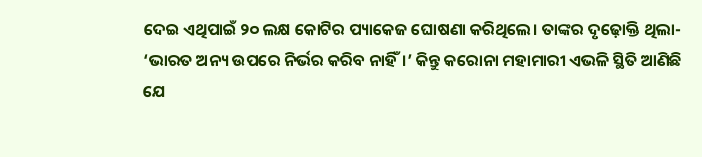ଦେଇ ଏଥିପାଇଁ ୨୦ ଲକ୍ଷ କୋଟିର ପ୍ୟାକେଜ ଘୋଷଣା କରିଥିଲେ। ତାଙ୍କର ଦୃଢ଼ୋକ୍ତି ଥିଲା- ‘ଭାରତ ଅନ୍ୟ ଉପରେ ନିର୍ଭର କରିବ ନାହିଁ।’ କିନ୍ତୁ କରୋନା ମହାମାରୀ ଏଭଳି ସ୍ଥିତି ଆଣିଛି ଯେ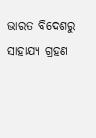ଭାରତ ବିଦେଶରୁ ସାହାଯ୍ୟ ଗ୍ରହଣ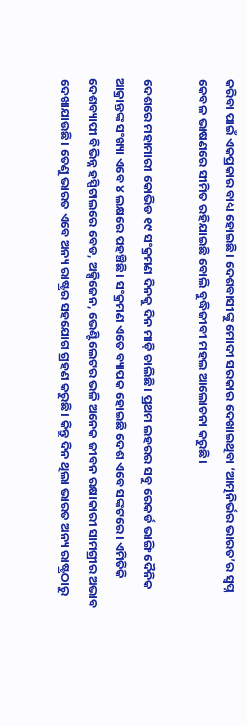କରିବା ପାଇଁ ଏକପ୍ରକାର ବାଧ୍ୟ ହୋଇଛି। ଦେଶବାସୀଙ୍କୁ ମୋଦୀ ସରକାର ଦେଖାଇଥିବା ‘ଆତ୍ମନିର୍ଭର ଭାରତ’ର ସ୍ୱପ୍ନ କେବଳ ଭାଷଣରେ ସୀମିତ ରହିଯାଇଛି ବୋଲି ବୁଦ୍ଧିଜୀବୀ ମହଲ ଆଲୋଚନା କରୁଛି।

ଦେଶରେ ମହାମାରୀ କୋଭିଡ ୧୯ ସଂକ୍ରମଣ ଦିନକୁ ଦିନ ମାଡ଼ି ଚାଲିଛି। ପ୍ରଥମ ଲହରର ସବୁ ରେକର୍ଡ ଭାଙ୍ଗି ଦୈନିକ ଆକ୍ରାନ୍ତଙ୍କ ସଂଖ୍ୟା ଏବେ ୪ ଲକ୍ଷରେ ପହଞ୍ଚିଛି। ସଂକ୍ରମଣ ଏତେ ବ୍ୟାପକ ହୋଇଛି ଦେଶ ଏବେ ସଙ୍କଟରେ। ଏମିତିକି ଦେଶବ୍ୟାପୀ ବିଭିନ୍ନ ହସ୍ପିଟାଲରେ ବେଡ, ଅକ୍ସିଜେନ, ଭେଣ୍ଟିଲେଟର ଭଳି ଅନେକ ଜୀବନ ରକ୍ଷାକାରୀ ସାମଗ୍ରୀର ଅଭାବ ଦେଖାଯାଉଛି। ତେଣୁ ଭାରତ ଏବେ ଅନ୍ୟ ରାଷ୍ଟ୍ରର ସହଯୋଗ ଗ୍ରହଣ କରୁଛି। କିନ୍ତୁ ଦିନ ଥିଲା ଭାରତ ଅନ୍ୟ ରାଷ୍ଟ୍ରଠାରୁ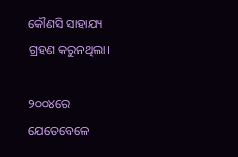କୌଣସି ସାହାଯ୍ୟ ଗ୍ରହଣ କରୁନଥିଲା।

୨୦୦୪ରେ ଯେତେବେଳେ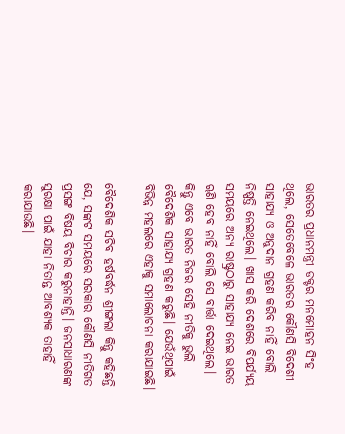ଭାରତର ପ୍ରଧାନମନ୍ତ୍ରୀ ଡକ୍ଟର ମନମୋହନ ସିଂହ ଥିଲେ, ସେତେବେଳେ ଭାରତର କୌଣସି ବିଦେଶୀ ସାହାଯ୍ୟ ଓ ଅନୁଦାନ ଗ୍ରହଣ କରିବ ନାହିଁ ବୋଲି ନିଷ୍ପତ୍ତି ନେଇଥିଲେ। ଖାସ କରି ଦେଶରେ ବିପର୍ଯ୍ୟୟ ସମୟରେ ଅନ୍ୟ ରାଷ୍ଟ୍ରଠାରୁ ସାହାଯ୍ୟ ନେଇ ଭାରତ ୠଣି ହେବ ନାହିଁ ବୋଲି ସେ ବାର୍ତ୍ତା ଦେଇଥିଲେ। କିନ୍ତୁ ଏବେ ଭାରତ ନିଜର ସେହି ନୀତିକୁ ଭୁଲି ବୈଦେଶିକ ସାହାଯ୍ୟ ଗ୍ରହଣ କରୁଛି। ଯେଉଁଥିପାଇଁ ବିଭିନ୍ନ ମହଲରେ ଏହାକୁ ସମାଲୋଚନା କରାଯାଇଛି।

ବୈଦେଶିକ ସଚିବ ହର୍ଷବର୍ଦ୍ଧନ ଶ୍ରୀଙ୍ଗଲା କିନ୍ତୁ କହିଛନ୍ତି ଯେ, ସଙ୍କଟ ସମୟରେ ସରକାର କୌଣସି ନୀତିଗତ ପ୍ରସଙ୍ଗ ବିଷୟ ବିଚାର କରୁନାହାନ୍ତି। ଜନସାଧାରଣଙ୍କ ସୁରକ୍ଷା ପାଇଁ ଯାହା ନିତାନ୍ତ ଆବଶ୍ୟକ ତାହାହିଁ କରାଯାଉଛି।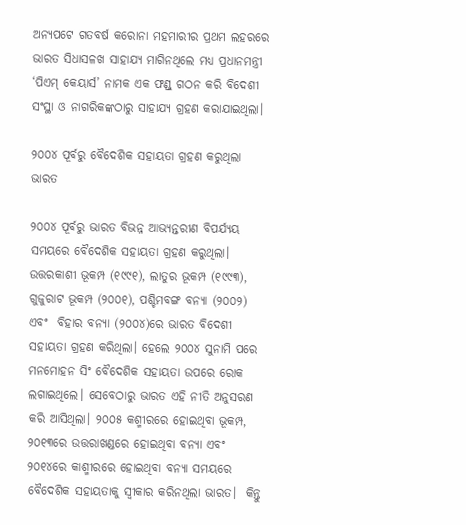ଅନ୍ୟପଟେ ଗତବର୍ଷ କରୋନା ମହମାରୀର ପ୍ରଥମ ଲହରରେ ଭାରତ ସିଧାସଳଖ ସାହାଯ୍ୟ ମାଗିନଥିଲେ ମଧ୍ୟ ପ୍ରଧାନମନ୍ତ୍ରୀ ‘ପିଏମ୍‌ କେୟାର୍ସ’ ନାମକ ଏକ ଫଣ୍ଡ୍‌ ଗଠନ କରି ବିଦେଶୀ ସଂସ୍ଥା ଓ ନାଗରିକଙ୍କଠାରୁ ସାହାଯ୍ୟ ଗ୍ରହଣ କରାଯାଇଥିଲା।

୨୦୦୪ ପୂର୍ବରୁ ବୈଦେଶିକ ସହାୟତା ଗ୍ରହଣ କରୁଥିଲା ଭାରତ

୨୦୦୪ ପୂର୍ବରୁ ଭାରତ ବିଭନ୍ନ ଆଭ୍ୟନ୍ତରୀଣ ବିପର୍ଯ୍ୟୟ ସମୟରେ ବୈଦେଶିକ ସହାୟତା ଗ୍ରହଣ କରୁଥିଲା। ଉତ୍ତରକାଶୀ ଭୂକମ୍ପ (୧୯୯୧), ଲାତୁର ଭୂକମ୍ପ (୧୯୯୩), ଗୁଜୁରାଟ ଭୂକମ୍ପ (୨୦୦୧), ପଶ୍ଚିମବଙ୍ଗ ବନ୍ୟା (୨୦୦୨) ଏବଂ  ବିହାର ବନ୍ୟା (୨୦୦୪)ରେ ଭାରତ ବିଦେଶୀ ସହାୟତା ଗ୍ରହଣ କରିଥିଲା। ହେଲେ ୨୦୦୪ ସୁନାମି ପରେ ମନମୋହନ ସିଂ ବୈଦେଶିକ ସହାୟତା ଉପରେ ରୋକ ଲଗାଇଥିଲେ। ସେବେଠାରୁ ଭାରତ ଏହି ନୀତି ଅନୁସରଣ କରି ଆସିଥିଲା। ୨୦୦୫ କଶ୍ମୀରରେ ହୋଇଥିବା ଭୂକମ୍ପ, ୨୦୧୩ରେ ଉତ୍ତରାଖଣ୍ଡରେ ହୋଇଥିବା ବନ୍ୟା ଏବଂ ୨୦୧୪ରେ କାଶ୍ମୀରରେ ହୋଇଥିବା ବନ୍ୟା ସମୟରେ ବୈଦେଶିକ ସହାୟତାକୁ ସ୍ୱୀକାର କରିନଥିଲା ଭାରତ।  କିନ୍ତୁ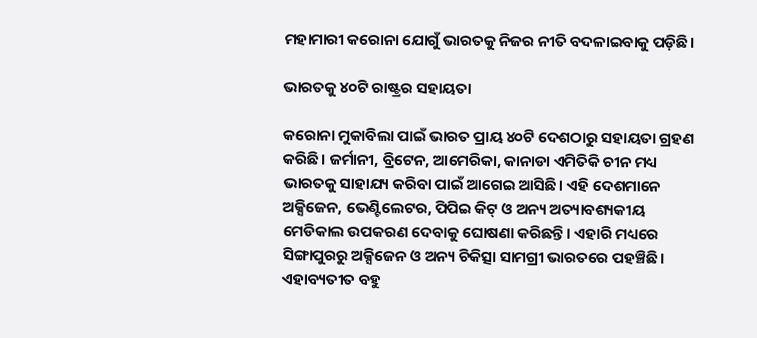ମହାମାରୀ କରୋନା ଯୋଗୁଁ ଭାରତକୁ ନିଜର ନୀତି ବଦଳାଇବାକୁ ପଡ଼ିଛି।

ଭାରତକୁ ୪୦ଟି ରାଷ୍ଟ୍ରର ସହାୟତା

କରୋନା ମୁକାବିଲା ପାଇଁ ଭାରତ ପ୍ରାୟ ୪୦ଟି ଦେଶଠାରୁ ସହାୟତା ଗ୍ରହଣ କରିଛି। ଜର୍ମାନୀ, ବ୍ରିଟେନ, ଆମେରିକା, କାନାଡା ଏମିତିକି ଚୀନ ମଧ୍ୟ ଭାରତକୁ ସାହାଯ୍ୟ କରିବା ପାଇଁ ଆଗେଇ ଆସିଛି। ଏହି ଦେଶମାନେ ଅକ୍ସିଜେନ, ଭେଣ୍ଟିଲେଟର, ପିପିଇ କିଟ୍‌ ଓ ଅନ୍ୟ ଅତ୍ୟାବଶ୍ୟକୀୟ ମେଡିକାଲ ଉପକରଣ ଦେବାକୁ ଘୋଷଣା କରିଛନ୍ତି। ଏହାରି ମଧ୍ୟରେ ସିଙ୍ଗାପୁରରୁ ଅକ୍ସିଜେନ ଓ ଅନ୍ୟ ଚିକିତ୍ସା ସାମଗ୍ରୀ ଭାରତରେ ପହଞ୍ଚିଛି। ଏହାବ୍ୟତୀତ ବହୁ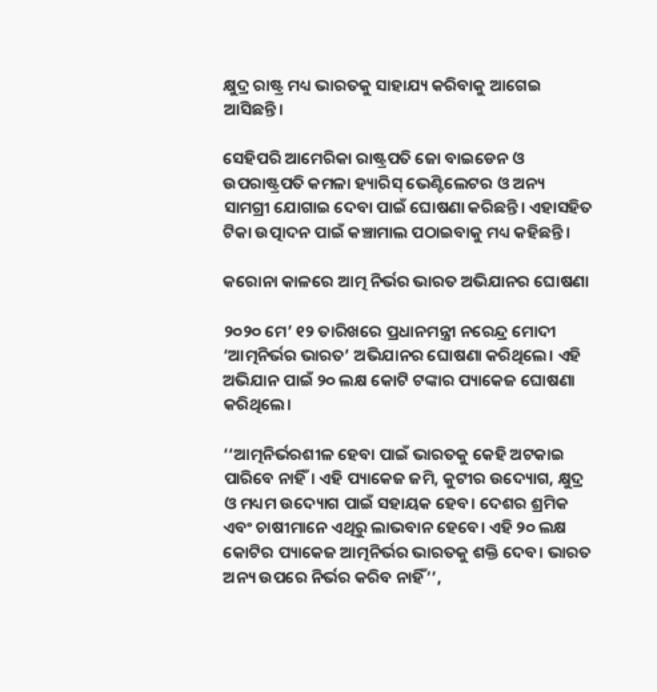କ୍ଷୁଦ୍ର ରାଷ୍ଟ୍ର ମଧ୍ୟ ଭାରତକୁ ସାହାଯ୍ୟ କରିବାକୁ ଆଗେଇ ଆସିଛନ୍ତି।

ସେହିପରି ଆମେରିକା ରାଷ୍ଟ୍ରପତି ଜୋ ବାଇଡେନ ଓ ଉପରାଷ୍ଟ୍ରପତି କମଳା ହ୍ୟାରିସ୍‌ ଭେଣ୍ଟିଲେଟର ଓ ଅନ୍ୟ ସାମଗ୍ରୀ ଯୋଗାଇ ଦେବା ପାଇଁ ଘୋଷଣା କରିଛନ୍ତି। ଏହାସହିତ ଟିକା ଉତ୍ପାଦନ ପାଇଁ କଞ୍ଚାମାଲ ପଠାଇବାକୁ ମଧ୍ୟ କହିଛନ୍ତି।

କରୋନା କାଳରେ ଆତ୍ମ ନିର୍ଭର ଭାରତ ଅଭିଯାନର ଘୋଷଣା

୨୦୨୦ ମେ’ ୧୨ ତାରିଖରେ ପ୍ରଧାନମନ୍ତ୍ରୀ ନରେନ୍ଦ୍ର ମୋଦୀ ‘ଆତ୍ମନିର୍ଭର ଭାରତ’ ଅଭିଯାନର ଘୋଷଣା କରିଥିଲେ। ଏହି ଅଭିଯାନ ପାଇଁ ୨୦ ଲକ୍ଷ କୋଟି ଟଙ୍କାର ପ୍ୟାକେଜ ଘୋଷଣା କରିଥିଲେ।

‘‘ଆତ୍ମନିର୍ଭରଶୀଳ ହେବା ପାଇଁ ଭାରତକୁ କେହି ଅଟକାଇ ପାରିବେ ନାହିଁ। ଏହି ପ୍ୟାକେଜ ଜମି, କୁଟୀର ଉଦ୍ୟୋଗ, କ୍ଷୁଦ୍ର ଓ ମଧ୍ୟମ ଉଦ୍ୟୋଗ ପାଇଁ ସହାୟକ ହେବ। ଦେଶର ଶ୍ରମିକ ଏବଂ ଚାଷୀମାନେ ଏଥିରୁ ଲାଭବାନ ହେବେ। ଏହି ୨୦ ଲକ୍ଷ କୋଟିର ପ୍ୟାକେଜ ଆତ୍ମନିର୍ଭର ଭାରତକୁ ଶକ୍ତି ଦେବ। ଭାରତ ଅନ୍ୟ ଉପରେ ନିର୍ଭର କରିବ ନାହିଁ’’,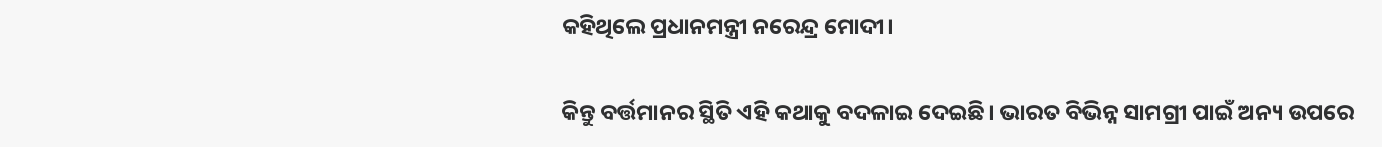କହିଥିଲେ ପ୍ରଧାନମନ୍ତ୍ରୀ ନରେନ୍ଦ୍ର ମୋଦୀ।

କିନ୍ତୁ ବର୍ତ୍ତମାନର ସ୍ଥିତି ଏହି କଥାକୁ ବଦଳାଇ ଦେଇଛି। ଭାରତ ବିଭିନ୍ନ ସାମଗ୍ରୀ ପାଇଁ ଅନ୍ୟ ଉପରେ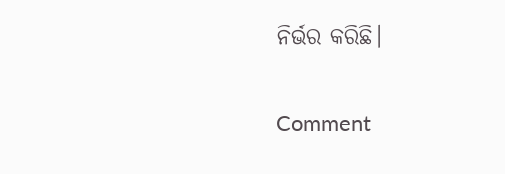ନିର୍ଭର କରିଛି।

Comment